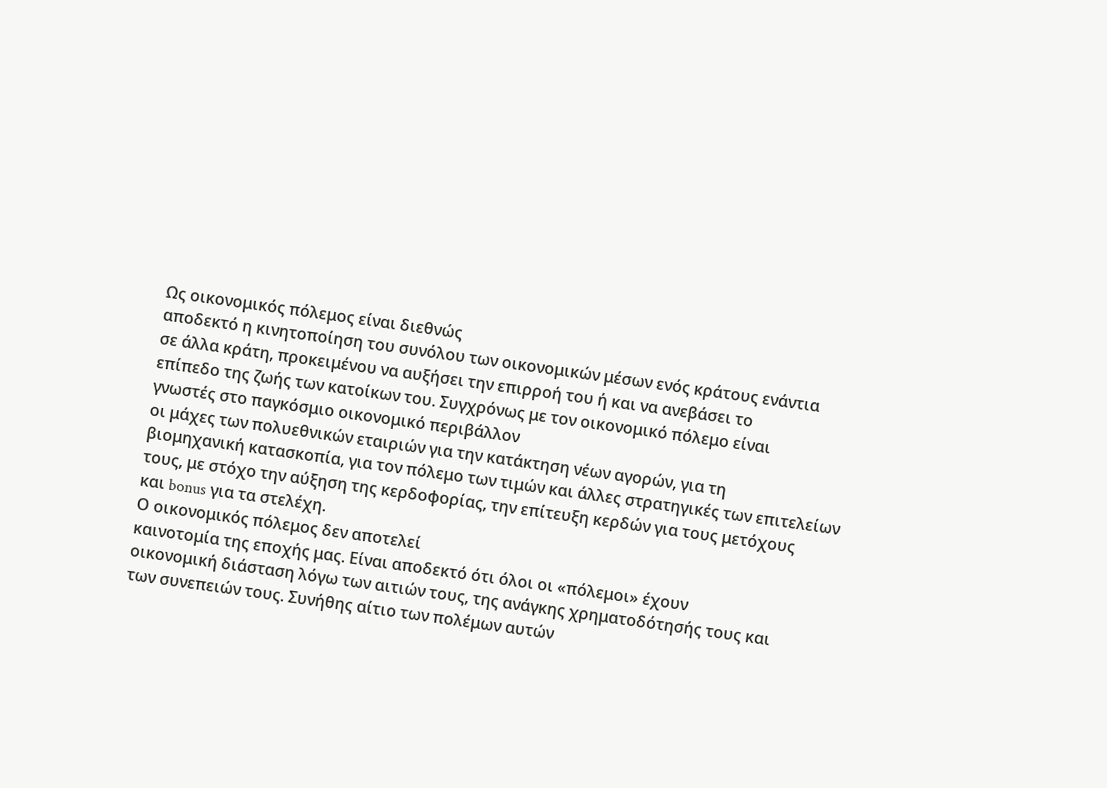Ως οικονομικός πόλεμος είναι διεθνώς
αποδεκτό η κινητοποίηση του συνόλου των οικονομικών μέσων ενός κράτους ενάντια
σε άλλα κράτη, προκειμένου να αυξήσει την επιρροή του ή και να ανεβάσει το
επίπεδο της ζωής των κατοίκων του. Συγχρόνως με τον οικονομικό πόλεμο είναι
γνωστές στο παγκόσμιο οικονομικό περιβάλλον
οι μάχες των πολυεθνικών εταιριών για την κατάκτηση νέων αγορών, για τη
βιομηχανική κατασκοπία, για τον πόλεμο των τιμών και άλλες στρατηγικές των επιτελείων
τους, με στόχο την αύξηση της κερδοφορίας, την επίτευξη κερδών για τους μετόχους
και bonus για τα στελέχη.
Ο οικονομικός πόλεμος δεν αποτελεί
καινοτομία της εποχής μας. Είναι αποδεκτό ότι όλοι οι «πόλεμοι» έχουν
οικονομική διάσταση λόγω των αιτιών τους, της ανάγκης χρηματοδότησής τους και
των συνεπειών τους. Συνήθης αίτιο των πολέμων αυτών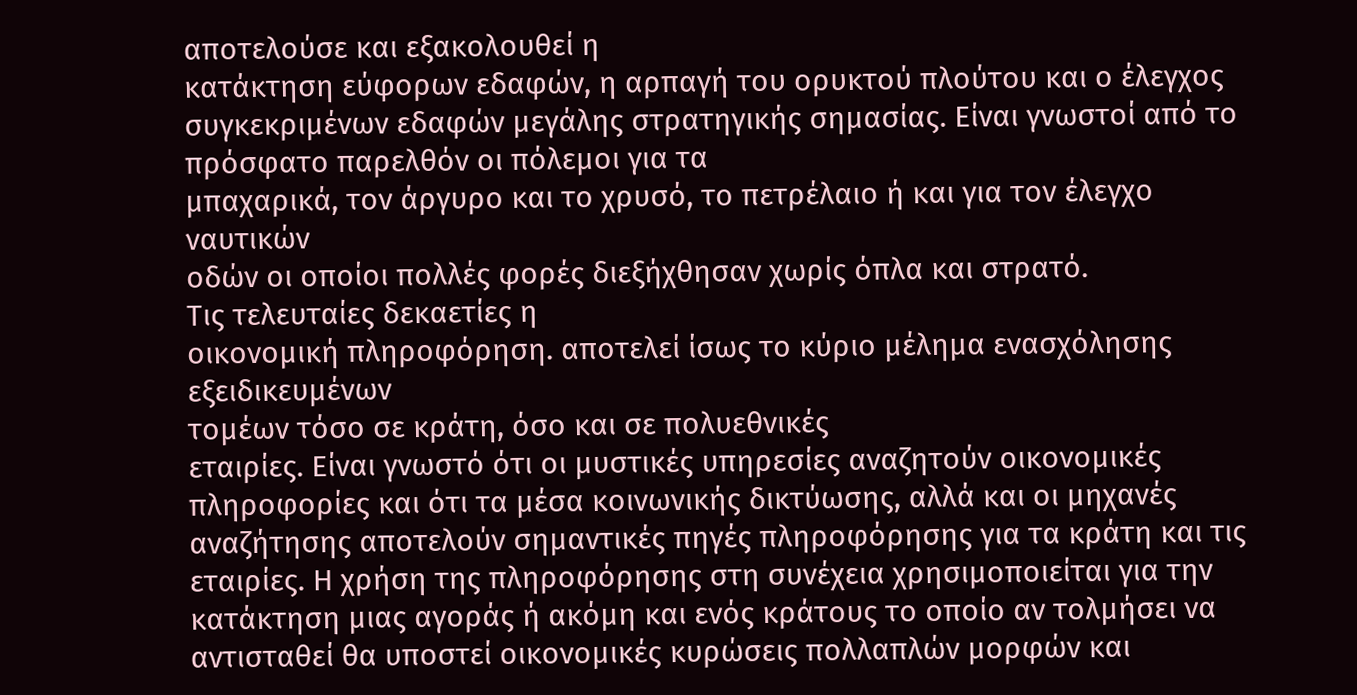αποτελούσε και εξακολουθεί η
κατάκτηση εύφορων εδαφών, η αρπαγή του ορυκτού πλούτου και ο έλεγχος
συγκεκριμένων εδαφών μεγάλης στρατηγικής σημασίας. Είναι γνωστοί από το πρόσφατο παρελθόν οι πόλεμοι για τα
μπαχαρικά, τον άργυρο και το χρυσό, το πετρέλαιο ή και για τον έλεγχο ναυτικών
οδών οι οποίοι πολλές φορές διεξήχθησαν χωρίς όπλα και στρατό.
Τις τελευταίες δεκαετίες η
οικονομική πληροφόρηση. αποτελεί ίσως το κύριο μέλημα ενασχόλησης εξειδικευμένων
τομέων τόσο σε κράτη, όσο και σε πολυεθνικές
εταιρίες. Είναι γνωστό ότι οι μυστικές υπηρεσίες αναζητούν οικονομικές
πληροφορίες και ότι τα μέσα κοινωνικής δικτύωσης, αλλά και οι μηχανές
αναζήτησης αποτελούν σημαντικές πηγές πληροφόρησης για τα κράτη και τις
εταιρίες. Η χρήση της πληροφόρησης στη συνέχεια χρησιμοποιείται για την
κατάκτηση μιας αγοράς ή ακόμη και ενός κράτους το οποίο αν τολμήσει να
αντισταθεί θα υποστεί οικονομικές κυρώσεις πολλαπλών μορφών και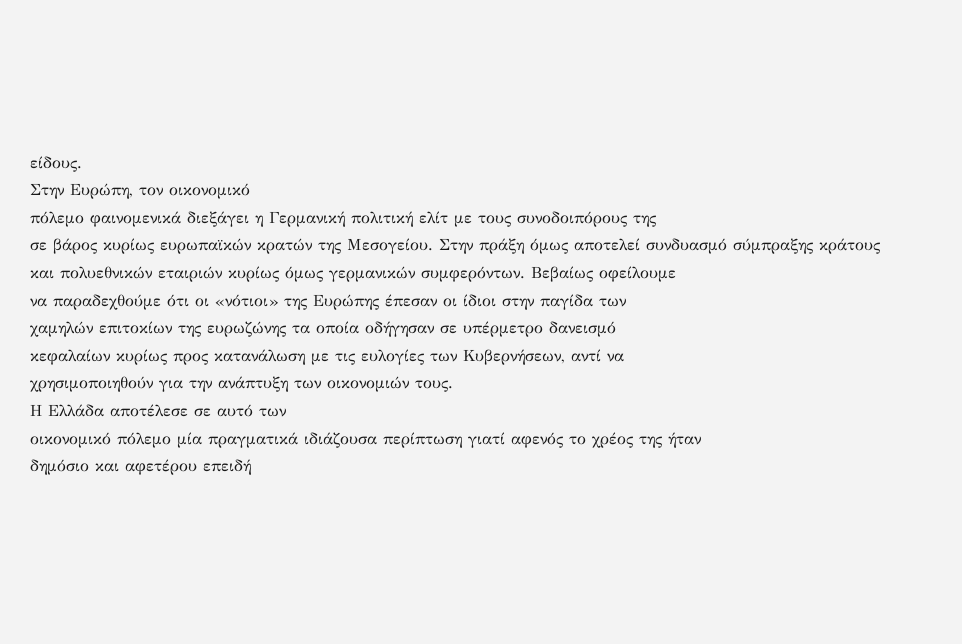είδους.
Στην Ευρώπη, τον οικονομικό
πόλεμο φαινομενικά διεξάγει η Γερμανική πολιτική ελίτ με τους συνοδοιπόρους της
σε βάρος κυρίως ευρωπαϊκών κρατών της Μεσογείου. Στην πράξη όμως αποτελεί συνδυασμό σύμπραξης κράτους
και πολυεθνικών εταιριών κυρίως όμως γερμανικών συμφερόντων. Βεβαίως οφείλουμε
να παραδεχθούμε ότι οι «νότιοι» της Ευρώπης έπεσαν οι ίδιοι στην παγίδα των
χαμηλών επιτοκίων της ευρωζώνης τα οποία οδήγησαν σε υπέρμετρο δανεισμό
κεφαλαίων κυρίως προς κατανάλωση με τις ευλογίες των Κυβερνήσεων, αντί να
χρησιμοποιηθούν για την ανάπτυξη των οικονομιών τους.
Η Ελλάδα αποτέλεσε σε αυτό των
οικονομικό πόλεμο μία πραγματικά ιδιάζουσα περίπτωση γιατί αφενός το χρέος της ήταν
δημόσιο και αφετέρου επειδή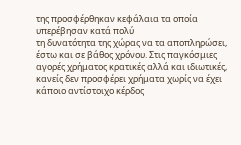της προσφέρθηκαν κεφάλαια τα οποία υπερέβησαν κατά πολύ
τη δυνατότητα της χώρας να τα αποπληρώσει, έστω και σε βάθος χρόνου. Στις παγκόσμιες
αγορές χρήματος κρατικές αλλά και ιδιωτικές, κανείς δεν προσφέρει χρήματα χωρίς να έχει κάποιο αντίστοιχο κέρδος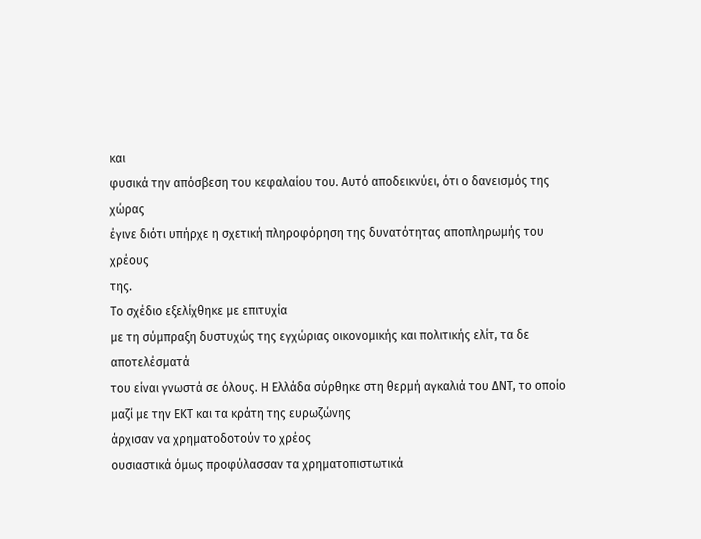και
φυσικά την απόσβεση του κεφαλαίου του. Αυτό αποδεικνύει, ότι ο δανεισμός της χώρας
έγινε διότι υπήρχε η σχετική πληροφόρηση της δυνατότητας αποπληρωμής του χρέους
της.
Το σχέδιο εξελίχθηκε με επιτυχία
με τη σύμπραξη δυστυχώς της εγχώριας οικονομικής και πολιτικής ελίτ, τα δε αποτελέσματά
του είναι γνωστά σε όλους. Η Ελλάδα σύρθηκε στη θερμή αγκαλιά του ΔΝΤ, το οποίο
μαζί με την ΕΚΤ και τα κράτη της ευρωζώνης
άρχισαν να χρηματοδοτούν το χρέος
ουσιαστικά όμως προφύλασσαν τα χρηματοπιστωτικά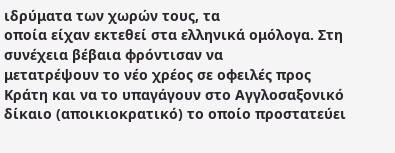ιδρύματα των χωρών τους, τα
οποία είχαν εκτεθεί στα ελληνικά ομόλογα. Στη συνέχεια βέβαια φρόντισαν να
μετατρέψουν το νέο χρέος σε οφειλές προς
Κράτη και να το υπαγάγουν στο Αγγλοσαξονικό δίκαιο (αποικιοκρατικό) το οποίο προστατεύει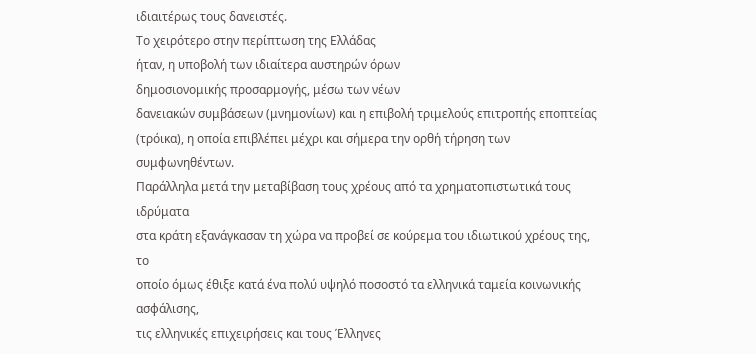ιδιαιτέρως τους δανειστές.
Το χειρότερο στην περίπτωση της Ελλάδας
ήταν, η υποβολή των ιδιαίτερα αυστηρών όρων
δημοσιονομικής προσαρμογής, μέσω των νέων
δανειακών συμβάσεων (μνημονίων) και η επιβολή τριμελούς επιτροπής εποπτείας
(τρόικα), η οποία επιβλέπει μέχρι και σήμερα την ορθή τήρηση των συμφωνηθέντων.
Παράλληλα μετά την μεταβίβαση τους χρέους από τα χρηματοπιστωτικά τους ιδρύματα
στα κράτη εξανάγκασαν τη χώρα να προβεί σε κούρεμα του ιδιωτικού χρέους της, το
οποίο όμως έθιξε κατά ένα πολύ υψηλό ποσοστό τα ελληνικά ταμεία κοινωνικής ασφάλισης,
τις ελληνικές επιχειρήσεις και τους Έλληνες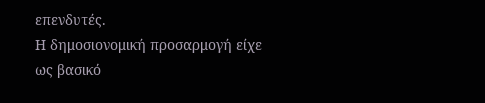επενδυτές.
Η δημοσιονομική προσαρμογή είχε
ως βασικό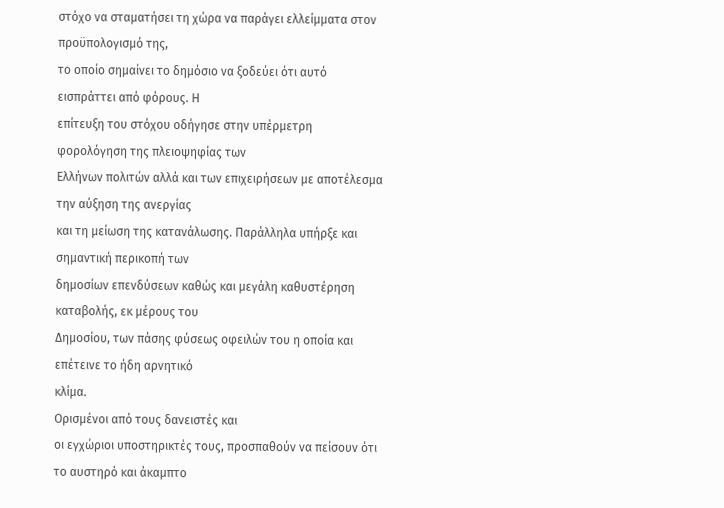στόχο να σταματήσει τη χώρα να παράγει ελλείμματα στον προϋπολογισμό της,
το οποίο σημαίνει το δημόσιο να ξοδεύει ότι αυτό εισπράττει από φόρους. Η
επίτευξη του στόχου οδήγησε στην υπέρμετρη φορολόγηση της πλειοψηφίας των
Ελλήνων πολιτών αλλά και των επιχειρήσεων με αποτέλεσμα την αύξηση της ανεργίας
και τη μείωση της κατανάλωσης. Παράλληλα υπήρξε και σημαντική περικοπή των
δημοσίων επενδύσεων καθώς και μεγάλη καθυστέρηση καταβολής, εκ μέρους του
Δημοσίου, των πάσης φύσεως οφειλών του η οποία και επέτεινε το ήδη αρνητικό
κλίμα.
Ορισμένοι από τους δανειστές και
οι εγχώριοι υποστηρικτές τους, προσπαθούν να πείσουν ότι το αυστηρό και άκαμπτο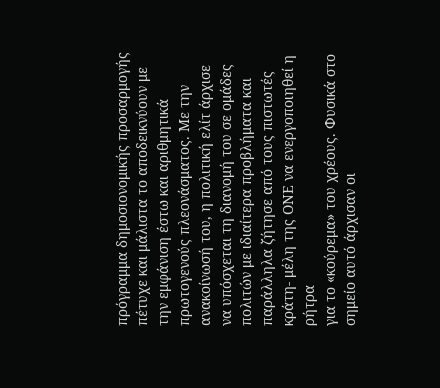πρόγραμμα δημοσιονομικής προσαρμογής
πέτυχε και μάλιστα το αποδεικνύουν με την εμφάνιση έστω και αριθμητικά πρωτογενούς πλεονάσματος. Με την ανακοίνωσή του, η πολιτική ελίτ άρχισε
να υπόσχεται τη διανομή του σε ομάδες πολιτών με ιδιαίτερα προβλήματα και
παράλληλα ζήτησε από τους πιστωτές κράτη- μέλη της ΟΝΕ να ενεργοποιηθεί η ρήτρα
για το «κούρεμα» του χρέους. Φυσικά στο σημείο αυτό άρχισαν οι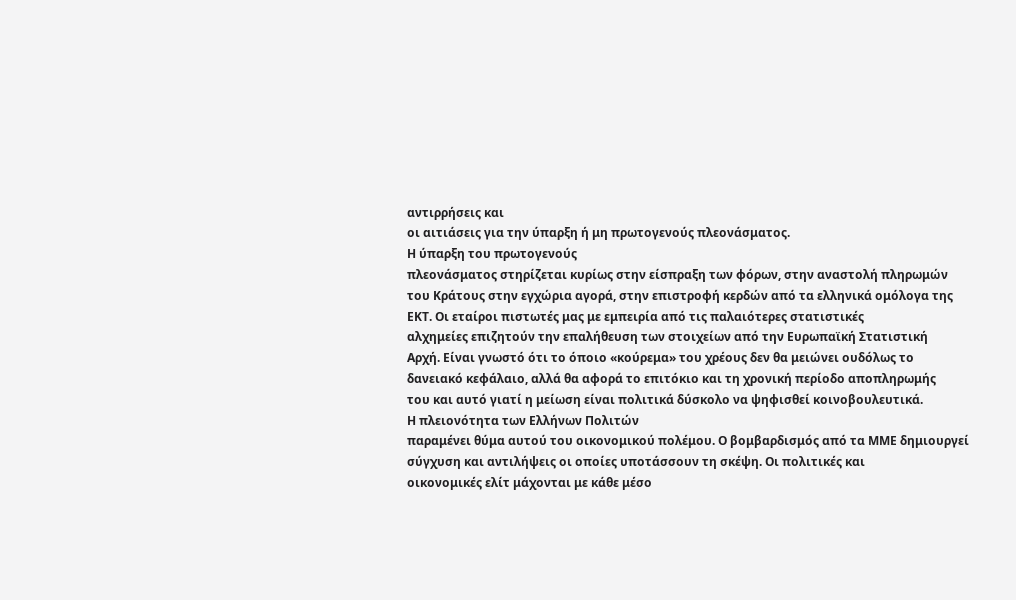αντιρρήσεις και
οι αιτιάσεις για την ύπαρξη ή μη πρωτογενούς πλεονάσματος.
Η ύπαρξη του πρωτογενούς
πλεονάσματος στηρίζεται κυρίως στην είσπραξη των φόρων, στην αναστολή πληρωμών
του Κράτους στην εγχώρια αγορά, στην επιστροφή κερδών από τα ελληνικά ομόλογα της
ΕΚΤ. Οι εταίροι πιστωτές μας με εμπειρία από τις παλαιότερες στατιστικές
αλχημείες επιζητούν την επαλήθευση των στοιχείων από την Ευρωπαϊκή Στατιστική
Αρχή. Είναι γνωστό ότι το όποιο «κούρεμα» του χρέους δεν θα μειώνει ουδόλως το
δανειακό κεφάλαιο, αλλά θα αφορά το επιτόκιο και τη χρονική περίοδο αποπληρωμής
του και αυτό γιατί η μείωση είναι πολιτικά δύσκολο να ψηφισθεί κοινοβουλευτικά.
Η πλειονότητα των Ελλήνων Πολιτών
παραμένει θύμα αυτού του οικονομικού πολέμου. Ο βομβαρδισμός από τα ΜΜΕ δημιουργεί
σύγχυση και αντιλήψεις οι οποίες υποτάσσουν τη σκέψη. Οι πολιτικές και
οικονομικές ελίτ μάχονται με κάθε μέσο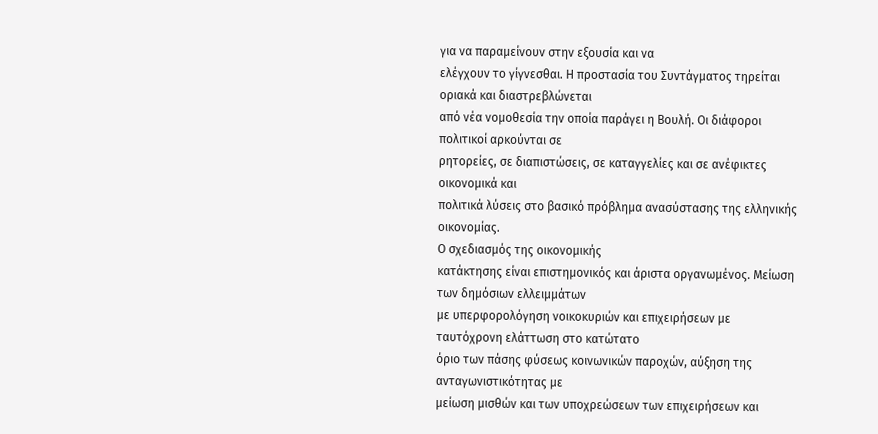για να παραμείνουν στην εξουσία και να
ελέγχουν το γίγνεσθαι. Η προστασία του Συντάγματος τηρείται οριακά και διαστρεβλώνεται
από νέα νομοθεσία την οποία παράγει η Βουλή. Οι διάφοροι πολιτικοί αρκούνται σε
ρητορείες, σε διαπιστώσεις, σε καταγγελίες και σε ανέφικτες οικονομικά και
πολιτικά λύσεις στο βασικό πρόβλημα ανασύστασης της ελληνικής οικονομίας.
Ο σχεδιασμός της οικονομικής
κατάκτησης είναι επιστημονικός και άριστα οργανωμένος. Μείωση των δημόσιων ελλειμμάτων
με υπερφορολόγηση νοικοκυριών και επιχειρήσεων με ταυτόχρονη ελάττωση στο κατώτατο
όριο των πάσης φύσεως κοινωνικών παροχών, αύξηση της ανταγωνιστικότητας με
μείωση μισθών και των υποχρεώσεων των επιχειρήσεων και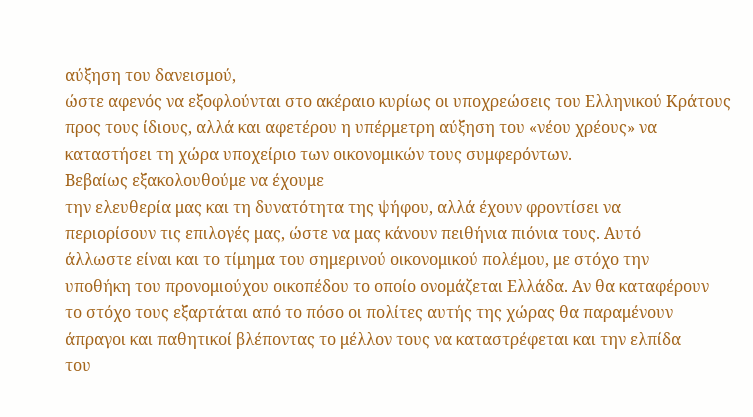αύξηση του δανεισμού,
ώστε αφενός να εξοφλούνται στο ακέραιο κυρίως οι υποχρεώσεις του Ελληνικού Κράτους
προς τους ίδιους, αλλά και αφετέρου η υπέρμετρη αύξηση του «νέου χρέους» να
καταστήσει τη χώρα υποχείριο των οικονομικών τους συμφερόντων.
Βεβαίως εξακολουθούμε να έχουμε
την ελευθερία μας και τη δυνατότητα της ψήφου, αλλά έχουν φροντίσει να
περιορίσουν τις επιλογές μας, ώστε να μας κάνουν πειθήνια πιόνια τους. Αυτό
άλλωστε είναι και το τίμημα του σημερινού οικονομικού πολέμου, με στόχο την
υποθήκη του προνομιούχου οικοπέδου το οποίο ονομάζεται Ελλάδα. Αν θα καταφέρουν
το στόχο τους εξαρτάται από το πόσο οι πολίτες αυτής της χώρας θα παραμένουν
άπραγοι και παθητικοί βλέποντας το μέλλον τους να καταστρέφεται και την ελπίδα
του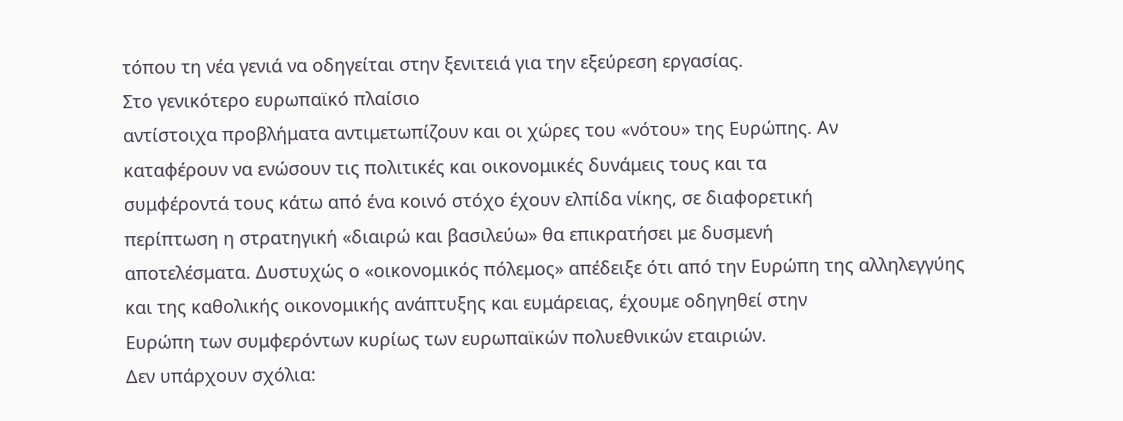τόπου τη νέα γενιά να οδηγείται στην ξενιτειά για την εξεύρεση εργασίας.
Στο γενικότερο ευρωπαϊκό πλαίσιο
αντίστοιχα προβλήματα αντιμετωπίζουν και οι χώρες του «νότου» της Ευρώπης. Αν
καταφέρουν να ενώσουν τις πολιτικές και οικονομικές δυνάμεις τους και τα
συμφέροντά τους κάτω από ένα κοινό στόχο έχουν ελπίδα νίκης, σε διαφορετική
περίπτωση η στρατηγική «διαιρώ και βασιλεύω» θα επικρατήσει με δυσμενή
αποτελέσματα. Δυστυχώς ο «οικονομικός πόλεμος» απέδειξε ότι από την Ευρώπη της αλληλεγγύης
και της καθολικής οικονομικής ανάπτυξης και ευμάρειας, έχουμε οδηγηθεί στην
Ευρώπη των συμφερόντων κυρίως των ευρωπαϊκών πολυεθνικών εταιριών.
Δεν υπάρχουν σχόλια: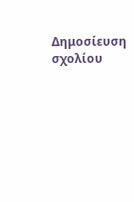Δημοσίευση σχολίου